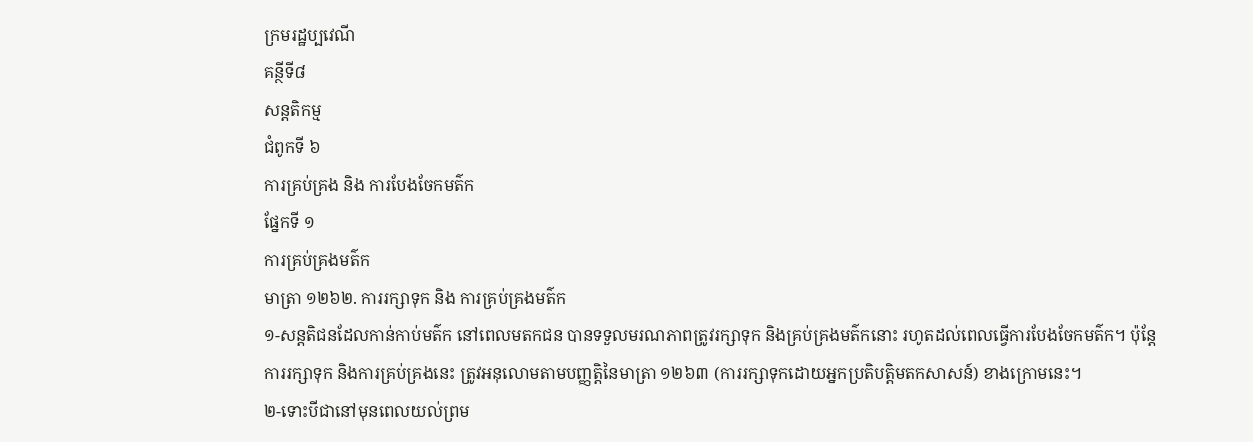ក្រមរដ្ឋប្បវេណី
គន្ថីទី៨
សន្តតិកម្ម
ជំពូកទី ៦
ការគ្រប់គ្រង និង ការបែងចែកមត៌ក
ផ្នែកទី ១
ការគ្រប់គ្រងមត៌ក
មាត្រា ១២៦២. ការរក្សាទុក និង ការគ្រប់គ្រងមត៌ក
១-សន្តតិជនដែលកាន់កាប់មត៌ក នៅពេលមតកជន បានទទួលមរណភាពត្រូវរក្សាទុក និងគ្រប់គ្រងមត៌កនោះ រហូតដល់ពេលធ្វើការបែងចែកមត៌ក។ ប៉ុន្តែ ការរក្សាទុក និងការគ្រប់គ្រងនេះ ត្រូវអនុលោមតាមបញ្ញត្តិនៃមាត្រា ១២៦៣ (ការរក្សាទុកដោយអ្នកប្រតិបត្តិមតកសាសន៍) ខាងក្រោមនេះ។
២-ទោះបីជានៅមុនពេលយល់ព្រម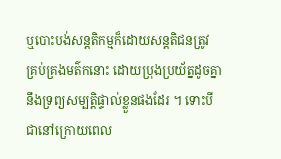ឬបោះបង់សន្តតិកម្មក៏ដោយសន្តតិជនត្រូវ គ្រប់គ្រងមត៌កនោះ ដោយប្រុងប្រយ័ត្នដូចគ្នានឹងទ្រព្យសម្បត្តិផ្ទាល់ខ្លួនផងដែរ ។ ទោះបីជានៅក្រោយពេល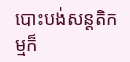បោះបង់សន្តតិកម្មក៏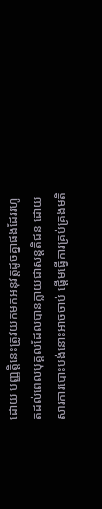ដោយ បញ្ញត្តិនេះត្រូវយកមកអនុវត្តដូចគ្នាផងដែររហូតដល់ពេលបុគ្គលដែលបានក្លាយជាសន្តតិជន ដោយសារការបោះបង់នោះអាចចាប់ ផ្តើមធ្វើការគ្រប់គ្រងមតិ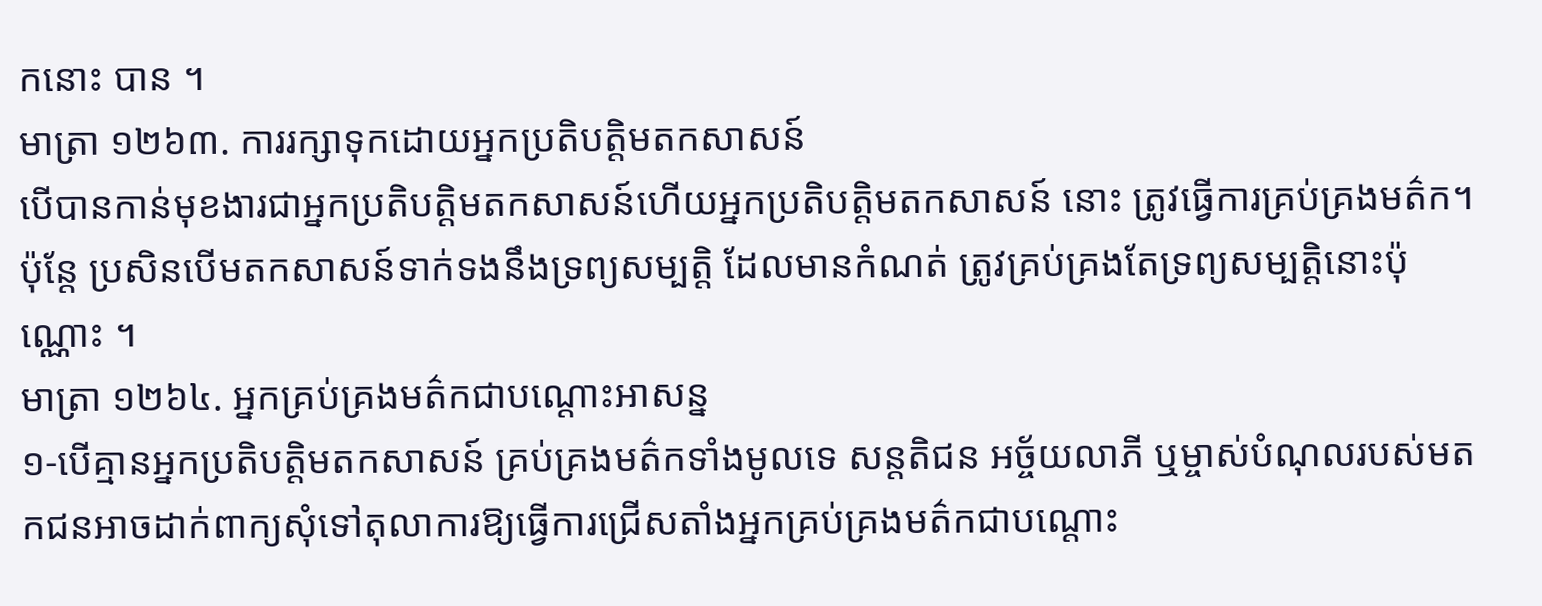កនោះ បាន ។
មាត្រា ១២៦៣. ការរក្សាទុកដោយអ្នកប្រតិបត្តិមតកសាសន៍
បើបានកាន់មុខងារជាអ្នកប្រតិបត្តិមតកសាសន៍ហើយអ្នកប្រតិបត្តិមតកសាសន៍ នោះ ត្រូវធ្វើការគ្រប់គ្រងមត៌ក។ ប៉ុន្តែ ប្រសិនបើមតកសាសន៍ទាក់ទងនឹងទ្រព្យសម្បត្តិ ដែលមានកំណត់ ត្រូវគ្រប់គ្រងតែទ្រព្យសម្បត្តិនោះប៉ុណ្ណោះ ។
មាត្រា ១២៦៤. អ្នកគ្រប់គ្រងមត៌កជាបណ្តោះអាសន្ន
១-បើគ្មានអ្នកប្រតិបត្តិមតកសាសន៍ គ្រប់គ្រងមត៌កទាំងមូលទេ សន្តតិជន អច្ច័យលាភី ឬម្ចាស់បំណុលរបស់មតកជនអាចដាក់ពាក្យសុំទៅតុលាការឱ្យធ្វើការជ្រើសតាំងអ្នកគ្រប់គ្រងមត៌កជាបណ្តោះ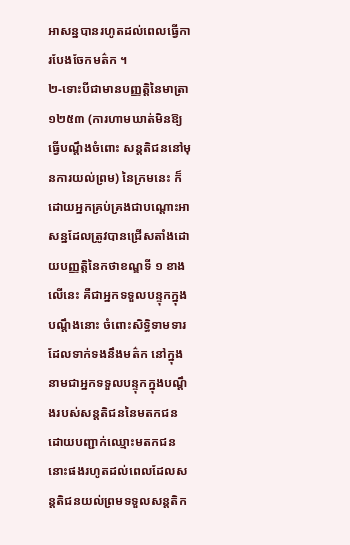អាសន្នបានរហូតដល់ពេលធ្វើការបែងចែកមត៌ក ។
២-ទោះបីជាមានបញ្ញត្តិនៃមាត្រា ១២៥៣ (ការហាមឃាត់មិនឱ្យធ្វើបណ្តឹងចំពោះ សន្តតិជននៅមុនការយល់ព្រម) នៃក្រមនេះ ក៏ដោយអ្នកគ្រប់គ្រងជាបណ្តោះអាសន្នដែលត្រូវបានជ្រើសតាំងដោយបញ្ញត្តិនៃកថាខណ្ឌទី ១ ខាងលើនេះ គឺជាអ្នកទទួលបន្ទុកក្នុងបណ្តឹងនោះ ចំពោះសិទ្ធិទាមទារដែលទាក់ទងនឹងមត៌ក នៅក្នុងនាមជាអ្នកទទួលបន្ទុកក្នុងបណ្តឹងរបស់សន្តតិជននៃមតកជន ដោយបញ្ជាក់ឈ្មោះមតកជននោះផងរហូតដល់ពេលដែលសន្តតិជនយល់ព្រមទទួលសន្តតិក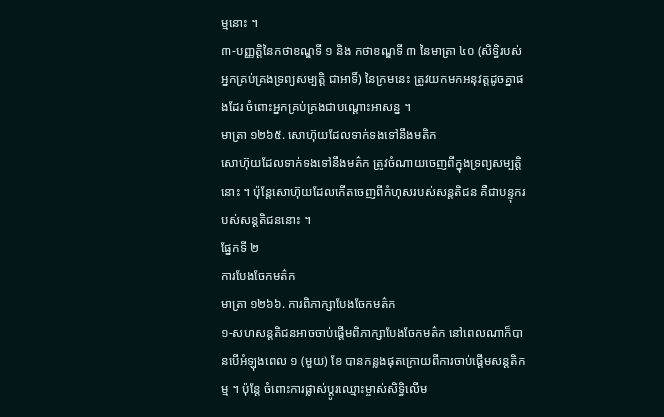ម្មនោះ ។
៣-បញ្ញត្តិនៃកថាខណ្ឌទី ១ និង កថាខណ្ឌទី ៣ នៃមាត្រា ៤០ (សិទ្ធិរបស់អ្នកគ្រប់គ្រងទ្រព្យសម្បត្តិ ជាអាទិ៍) នៃក្រមនេះ ត្រូវយកមកអនុវត្តដូចគ្នាផងដែរ ចំពោះអ្នកគ្រប់គ្រងជាបណ្តោះអាសន្ន ។
មាត្រា ១២៦៥. សោហ៊ុយដែលទាក់ទងទៅនឹងមតិក
សោហ៊ុយដែលទាក់ទងទៅនឹងមត៌ក ត្រូវចំណាយចេញពីក្នុងទ្រព្យសម្បត្តិនោះ ។ ប៉ុន្តែសោហ៊ុយដែលកើតចេញពីកំហុសរបស់សន្តតិជន គឺជាបន្ទុករបស់សន្តតិជននោះ ។
ផ្នែកទី ២
ការបែងចែកមត៌ក
មាត្រា ១២៦៦. ការពិភាក្សាបែងចែកមត៌ក
១-សហសន្តតិជនអាចចាប់ផ្តើមពិភាក្សាបែងចែកមត៌ក នៅពេលណាក៏បានបើអំឡុងពេល ១ (មួយ) ខែ បានកន្លងផុតក្រោយពីការចាប់ផ្តើមសន្តតិកម្ម ។ ប៉ុន្តែ ចំពោះការផ្លាស់ប្តូរឈ្មោះម្ចាស់សិទ្ធិលើម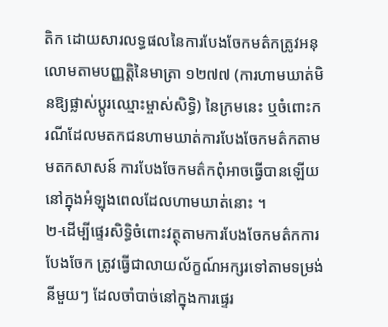តិក ដោយសារលទ្ធផលនៃការបែងចែកមត៌កត្រូវអនុលោមតាមបញ្ញត្តិនៃមាត្រា ១២៧៧ (ការហាមឃាត់មិនឱ្យផ្លាស់ប្តូរឈ្មោះម្ចាស់សិទ្ធិ) នៃក្រមនេះ ឬចំពោះករណីដែលមតកជនហាមឃាត់ការបែងចែកមត៌កតាមមតកសាសន៍ ការបែងចែកមត៌កពុំអាចធ្វើបានឡើយ នៅក្នុងអំឡុងពេលដែលហាមឃាត់នោះ ។
២-ដើម្បីផ្ទេរសិទ្ធិចំពោះវត្ថុតាមការបែងចែកមត៌កការបែងចែក ត្រូវធ្វើជាលាយល័ក្ខណ៍អក្សរទៅតាមទម្រង់នីមួយៗ ដែលចាំបាច់នៅក្នុងការផ្ទេរ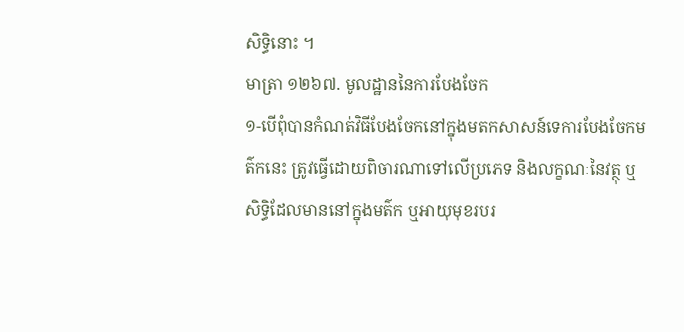សិទ្ធិនោះ ។
មាត្រា ១២៦៧. មូលដ្ឋាននៃការបែងចែក
១-បើពុំបានកំណត់វិធីបែងចែកនៅក្នុងមតកសាសន៍ទេការបែងចែកមត៌កនេះ ត្រូវធ្វើដោយពិចារណាទៅលើប្រភេទ និងលក្ខណៈនៃវត្ថុ ឬសិទ្ធិដែលមាននៅក្នុងមត៌ក ឬអាយុមុខរបរ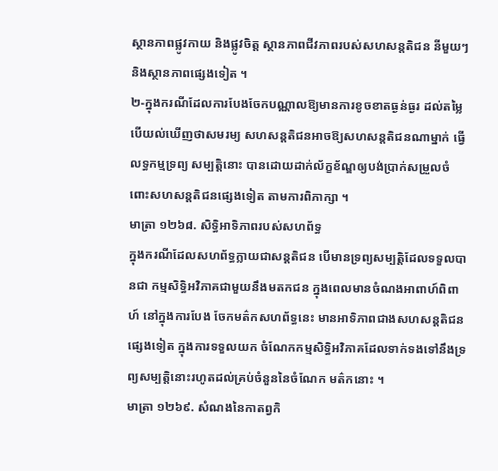ស្ថានភាពផ្លូវកាយ និងផ្លូវចិត្ត ស្ថានភាពជីវភាពរបស់សហសន្តតិជន នីមួយៗ និងស្ថានភាពផ្សេងទៀត ។
២-ក្នុងករណីដែលការបែងចែកបណ្ណាលឱ្យមានការខូចខាតធ្ងន់ធ្ងរ ដល់តម្លៃ បើយល់ឃើញថាសមរម្យ សហសន្តតិជនអាចឱ្យសហសន្តតិជនណាម្នាក់ ធ្វើលទ្ធកម្មទ្រព្យ សម្បត្តិនោះ បានដោយដាក់ល័ក្ខខ័ណ្ឌឲ្យបង់ប្រាក់សម្រួលចំពោះសហសន្តតិជនផ្សេងទៀត តាមការពិភាក្សា ។
មាត្រា ១២៦៨. សិទ្ធិអាទិភាពរបស់សហព័ទ្ធ
ក្នុងករណីដែលសហព័ទ្ធក្លាយជាសន្តតិជន បើមានទ្រព្យសម្បត្តិដែលទទួលបានជា កម្មសិទ្ធិអវិភាគជាមួយនឹងមតកជន ក្នុងពេលមានចំណងអាពាហ៍ពិពាហ៍ នៅក្នុងការបែង ចែកមត៌កសហព័ទ្ធនេះ មានអាទិភាពជាងសហសន្តតិជនផ្សេងទៀត ក្នុងការទទួលយក ចំណែកកម្មសិទ្ធិអវិភាគដែលទាក់ទងទៅនឹងទ្រព្យសម្បត្តិនោះរហូតដល់គ្រប់ចំនួននៃចំណែក មត៌កនោះ ។
មាត្រា ១២៦៩. សំណងនៃកាតព្វកិ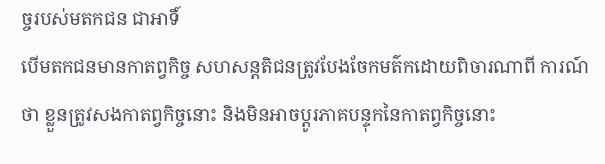ច្ចរបស់មតកជន ជាអាទិ៍
បើមតកជនមានកាតព្វកិច្ច សហសន្តតិជនត្រូវបែងចែកមត៌កដោយពិចារណាពី ការណ៍ថា ខ្លួនត្រូវសងកាតព្វកិច្ចនោះ និងមិនអាចប្តូរភាគបន្ទុកនៃកាតព្វកិច្ចនោះ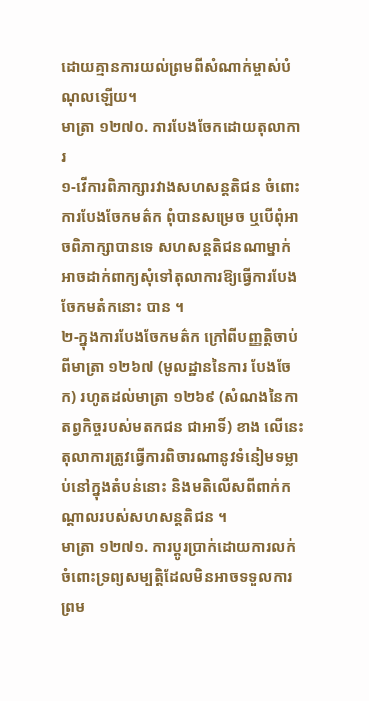ដោយគ្មានការយល់ព្រមពីសំណាក់ម្ចាស់បំណុលឡើយ។
មាត្រា ១២៧០. ការបែងចែកដោយតុលាការ
១-វើការពិភាក្សារវាងសហសន្តតិជន ចំពោះការបែងចែកមត៌ក ពុំបានសម្រេច ឬបើពុំអាចពិភាក្សាបានទេ សហសន្តតិជនណាម្នាក់ អាចដាក់ពាក្យសុំទៅតុលាការឱ្យធ្វើការបែងចែកមតំកនោះ បាន ។
២-ក្នុងការបែងចែកមត៌ក ក្រៅពីបញ្ញត្តិចាប់ពីមាត្រា ១២៦៧ (មូលដ្ឋាននៃការ បែងចែក) រហូតដល់មាត្រា ១២៦៩ (សំណងនៃកាតព្វកិច្ចរបស់មតកជន ជាអាទិ៍) ខាង លើនេះ តុលាការត្រូវធ្វើការពិចារណានូវទំនៀមទម្លាប់នៅក្នុងតំបន់នោះ និងមតិលើសពីពាក់កណ្តាលរបស់សហសន្តតិជន ។
មាត្រា ១២៧១. ការប្តូរប្រាក់ដោយការលក់
ចំពោះទ្រព្យសម្បត្តិដែលមិនអាចទទួលការព្រម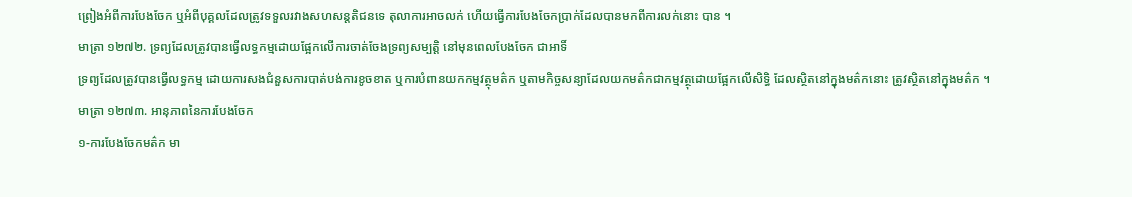ព្រៀងអំពីការបែងចែក ឬអំពីបុគ្គលដែលត្រូវទទួលរវាងសហសន្តតិជនទេ តុលាការអាចលក់ ហើយធ្វើការបែងចែកប្រាក់ដែលបានមកពីការលក់នោះ បាន ។
មាត្រា ១២៧២. ទ្រព្យដែលត្រូវបានធ្វើលទ្ធកម្មដោយផ្អែកលើការចាត់ចែងទ្រព្យសម្បត្តិ នៅមុនពេលបែងចែក ជាអាទិ៍
ទ្រព្យដែលត្រូវបានធ្វើលទ្ធកម្ម ដោយការសងជំនួសការបាត់បង់ការខូចខាត ឬការបំពានយកកម្មវត្ថុមត៌ក ឬតាមកិច្ចសន្យាដែលយកមត៌កជាកម្មវត្ថុដោយផ្អែកលើសិទ្ធិ ដែលស្ថិតនៅក្នុងមត៌កនោះ ត្រូវស្ថិតនៅក្នុងមត៌ក ។
មាត្រា ១២៧៣. អានុភាពនៃការបែងចែក
១-ការបែងចែកមត៌ក មា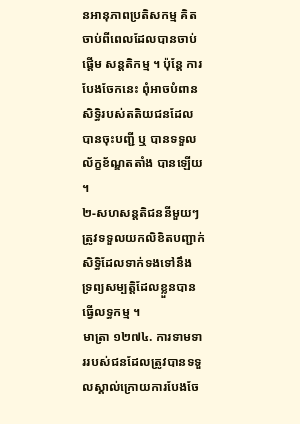នអានុភាពប្រតិសកម្ម គិតចាប់ពីពេលដែលបានចាប់ផ្តើម សន្តតិកម្ម ។ ប៉ុន្តែ ការបែងចែកនេះ ពុំអាចបំពានសិទ្ធិរបស់តតិយជនដែលបានចុះបញ្ជី ឬ បានទទួលល័ក្ខខ័ណ្ឌតតាំង បានឡើយ ។
២-សហសន្តតិជននីមួយៗ ត្រូវទទួលយកលិខិតបញ្ជាក់សិទ្ធិដែលទាក់ទងទៅនឹង ទ្រព្យសម្បត្តិដែលខ្លួនបានធ្វើលទ្ធកម្ម ។
មាត្រា ១២៧៤. ការទាមទាររបស់ជនដែលត្រូវបានទទួលស្គាល់ក្រោយការបែងចែ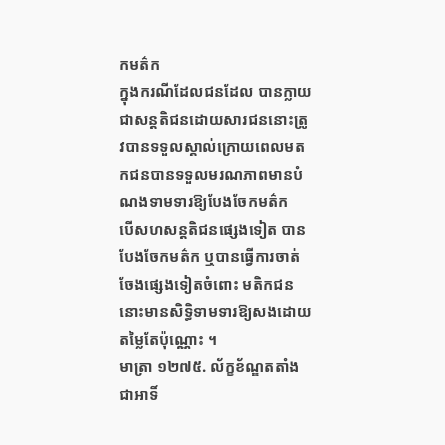កមត៌ក
ក្នុងករណីដែលជនដែល បានក្លាយជាសន្តតិជនដោយសារជននោះត្រូវបានទទួលស្គាល់ក្រោយពេលមតកជនបានទទួលមរណភាពមានបំណងទាមទារឱ្យបែងចែកមត៌ក
បើសហសន្តតិជនផ្សេងទៀត បានបែងចែកមត៌ក ឬបានធ្វើការចាត់ចែងផ្សេងទៀតចំពោះ មតិកជននោះមានសិទ្ធិទាមទារឱ្យសងដោយតម្លៃតែប៉ុណ្ណោះ ។
មាត្រា ១២៧៥. ល័ក្ខខ័ណ្ឌតតាំង ជាអាទិ៍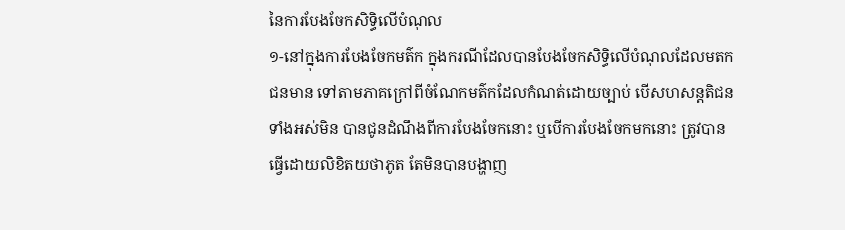នៃការបែងចែកសិទ្ធិលើបំណុល
១-នៅក្នុងការបែងចែកមត៌ក ក្នុងករណីដែលបានបែងចែកសិទ្ធិលើបំណុលដែលមតកជនមាន ទៅតាមភាគក្រៅពីចំណែកមត៌កដែលកំណត់ដោយច្បាប់ បើសហសន្តតិជនទាំងអស់មិន បានជូនដំណឹងពីការបែងចែកនោះ ឬបើការបែងចែកមកនោះ ត្រូវបានធ្វើដោយលិខិតយថាភូត តែមិនបានបង្ហាញ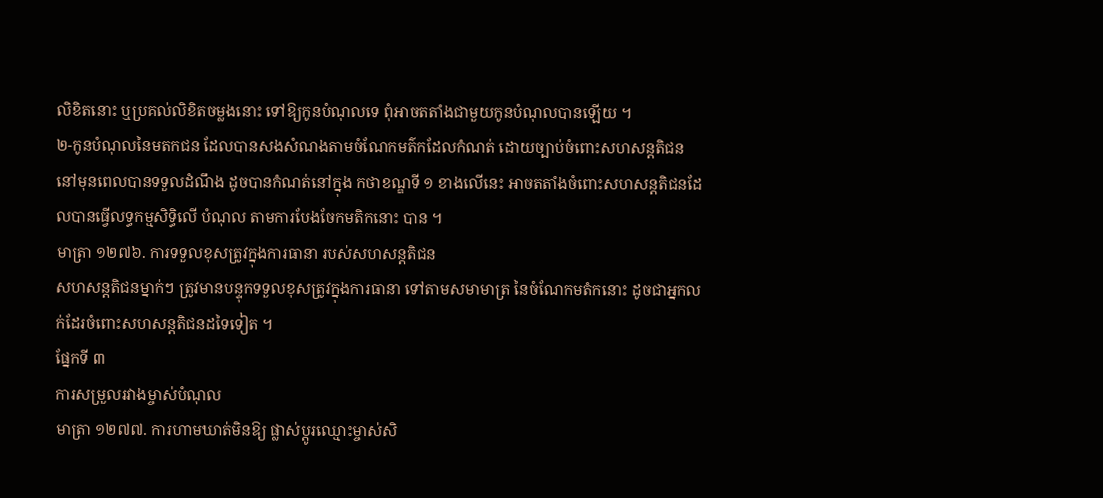លិខិតនោះ ឬប្រគល់លិខិតចម្លងនោះ ទៅឱ្យកូនបំណុលទេ ពុំអាចតតាំងជាមួយកូនបំណុលបានឡើយ ។
២-កូនបំណុលនៃមតកជន ដែលបានសងសំណងតាមចំណែកមត៌កដែលកំណត់ ដោយច្បាប់ចំពោះសហសន្តតិជន នៅមុនពេលបានទទួលដំណឹង ដូចបានកំណត់នៅក្នុង កថាខណ្ឌទី ១ ខាងលើនេះ អាចតតាំងចំពោះសហសន្តតិជនដែលបានធ្វើលទ្ធកម្មសិទ្ធិលើ បំណុល តាមការបែងចែកមតិកនោះ បាន ។
មាត្រា ១២៧៦. ការទទួលខុសត្រូវក្នុងការធានា របស់សហសន្តតិជន
សហសន្តតិជនម្នាក់ៗ ត្រូវមានបន្ទុកទទួលខុសត្រូវក្នុងការធានា ទៅតាមសមាមាត្រ នៃចំណែកមតំកនោះ ដូចជាអ្នកលក់ដែរចំពោះសហសន្តតិជនដទៃទៀត ។
ផ្នែកទី ៣
ការសម្រួលរវាងម្ចាស់បំណុល
មាត្រា ១២៧៧. ការហាមឃាត់មិនឱ្យ ផ្លាស់ប្តូរឈ្មោះម្ចាស់សិ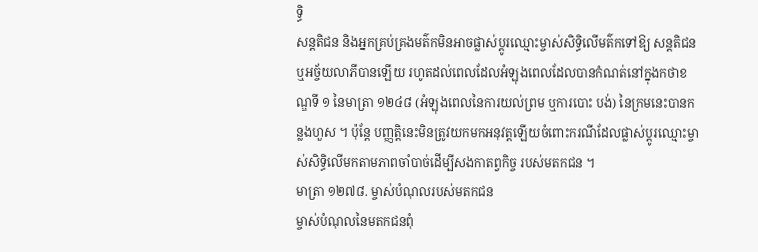ទ្ធិ
សន្តតិជន និងអ្នកគ្រប់គ្រងមត៌កមិនអាចផ្លាស់ប្តូរឈ្មោះម្ចាស់សិទ្ធិលើមត៌កទៅឱ្យ សន្តតិជន ឬអច្ច័យលាភីបានឡើយ រហូតដល់ពេលដែលអំឡុងពេលដែលបានកំណត់នៅក្នុងកថាខណ្ឌទី ១ នៃមាត្រា ១២៤៨ (អំឡុងពេលនៃការយល់ព្រម ឬការបោះ បង់) នៃក្រមនេះបានកន្លងហួស ។ ប៉ុន្តែ បញ្ញត្តិនេះមិនត្រូវយកមកអនុវត្តឡើយចំពោះករណីដែលផ្លាស់ប្តូរឈ្មោះម្ចាស់សិទ្ធិលើមកតាមភាពចាំបាច់ដើម្បីសងកាតព្វកិច្ច របស់មតកជន ។
មាត្រា ១២៧៨. ម្ចាស់បំណុលរបស់មតកជន
ម្ចាស់បំណុលនៃមតកជនពុំ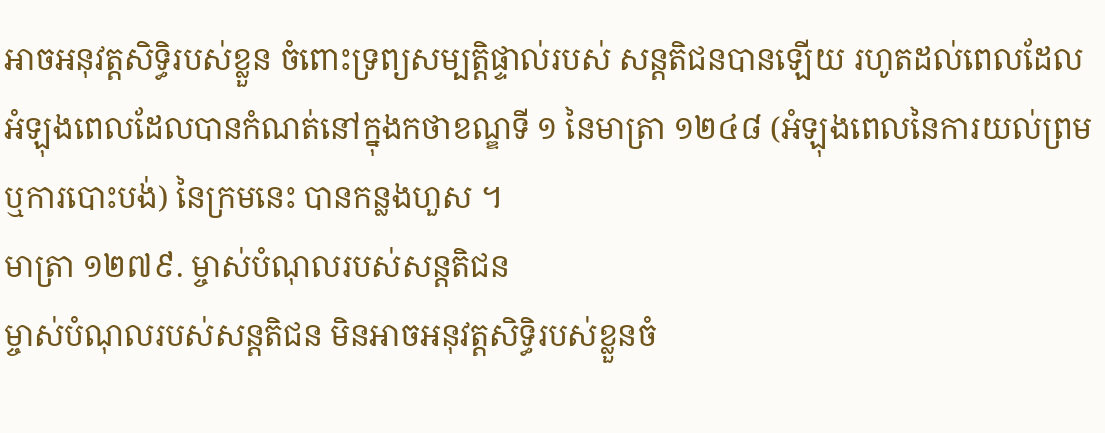អាចអនុវត្តសិទ្ធិរបស់ខ្លួន ចំពោះទ្រព្យសម្បត្តិផ្ទាល់របស់ សន្តតិជនបានឡើយ រហូតដល់ពេលដែលអំឡុងពេលដែលបានកំណត់នៅក្នុងកថាខណ្ឌទី ១ នៃមាត្រា ១២៤៨ (អំឡុងពេលនៃការយល់ព្រម ឬការបោះបង់) នៃក្រមនេះ បានកន្លងហួស ។
មាត្រា ១២៧៩. ម្ចាស់បំណុលរបស់សន្តតិជន
ម្ចាស់បំណុលរបស់សន្តតិជន មិនអាចអនុវត្តសិទ្ធិរបស់ខ្លួនចំ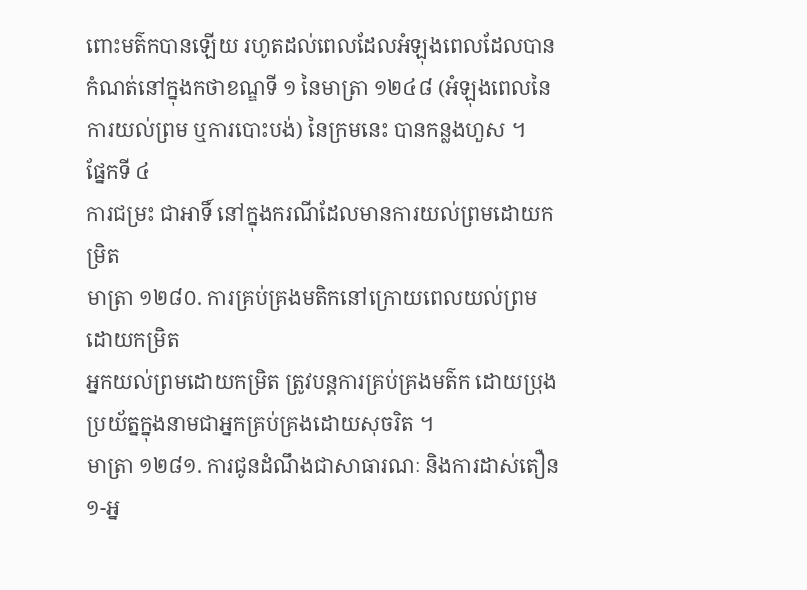ពោះមត៌កបានឡើយ រហូតដល់ពេលដែលអំឡុងពេលដែលបានកំណត់នៅក្នុងកថាខណ្ឌទី ១ នៃមាត្រា ១២៤៨ (អំឡុងពេលនៃការយល់ព្រម ឬការបោះបង់) នៃក្រមនេះ បានកន្លងហួស ។
ផ្នែកទី ៤
ការជម្រះ ជាអាទិ៍ នៅក្នុងករណីដែលមានការយល់ព្រមដោយកម្រិត
មាត្រា ១២៨០. ការគ្រប់គ្រងមតិកនៅក្រោយពេលយល់ព្រមដោយកម្រិត
អ្នកយល់ព្រមដោយកម្រិត ត្រូវបន្តការគ្រប់គ្រងមត៌ក ដោយប្រុងប្រយ័ត្នក្នុងនាមជាអ្នកគ្រប់គ្រងដោយសុចរិត ។
មាត្រា ១២៨១. ការជូនដំណឹងជាសាធារណៈ និងការដាស់តឿន
១-អ្ន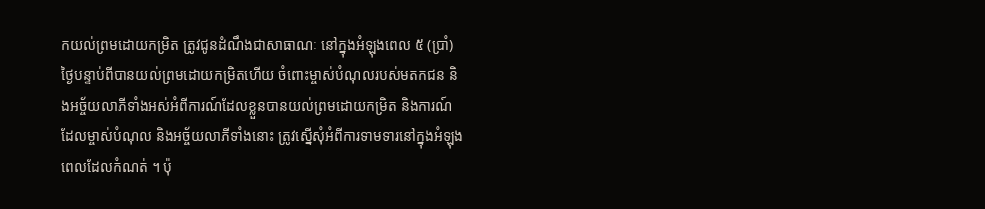កយល់ព្រមដោយកម្រិត ត្រូវជូនដំណឹងជាសាធាណៈ នៅក្នុងអំឡុងពេល ៥ (ប្រាំ) ថ្ងៃបន្ទាប់ពីបានយល់ព្រមដោយកម្រិតហើយ ចំពោះម្ចាស់បំណុលរបស់មតកជន និងអច្ច័យលាភីទាំងអស់អំពីការណ៍ដែលខ្លួនបានយល់ព្រមដោយកម្រិត និងការណ៍ដែលម្ចាស់បំណុល និងអច្ច័យលាភីទាំងនោះ ត្រូវស្នើសុំអំពីការទាមទារនៅក្នុងអំឡុងពេលដែលកំណត់ ។ ប៉ុ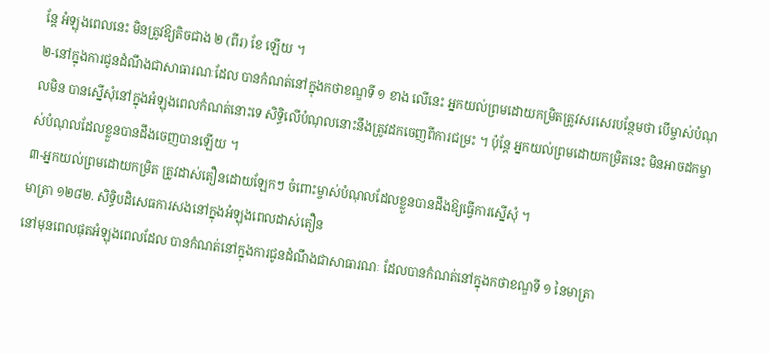ន្តែ អំឡុងពេលនេះ មិនត្រូវឱ្យតិចជាង ២ (ពីរ) ខែ ឡើយ ។
២-នៅក្នុងការជូនដំណឹងជាសាធារណៈដែល បានកំណត់នៅក្នុងកថាខណ្ឌទី ១ ខាង លើនេះ អ្នកយល់ព្រមដោយកម្រិតត្រូវសរសេរបន្ថែមថា បើម្ចាស់បំណុលមិន បានស្នើសុំនៅក្នុងអំឡុងពេលកំណត់នោះទេ សិទ្ធិលើបំណុលនោះនឹងត្រូវដកចេញពីការជម្រះ ។ ប៉ុន្តែ អ្នកយល់ព្រមដោយកម្រិតនេះ មិនអាចដកម្ចាស់បំណុលដែលខ្លួនបានដឹងចេញបានឡើយ ។
៣-អ្នកយល់ព្រមដោយកម្រិត ត្រូវដាស់តឿនដោយឡែកៗ ចំពោះម្ចាស់បំណុលដែលខ្លួនបានដឹងឱ្យធ្វើការស្នើសុំ ។
មាត្រា ១២៨២. សិទ្ធិបដិសេធការសងនៅក្នុងអំឡុងពេលដាស់តឿន
នៅមុនពេលផុតអំឡុងពេលដែល បានកំណត់នៅក្នុងការជូនដំណឹងជាសាធារណៈ ដែលបានកំណត់នៅក្នុងកថាខណ្ឌទី ១ នៃមាត្រា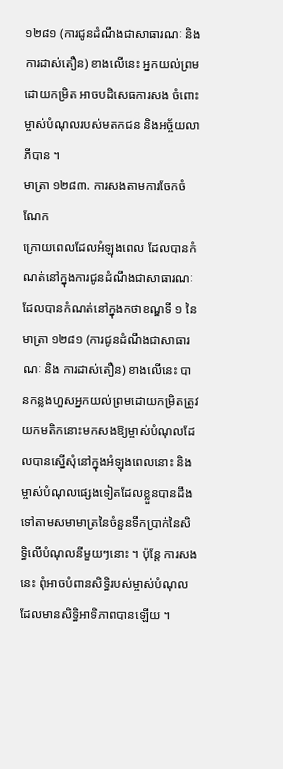១២៨១ (ការជូនដំណឹងជាសាធារណៈ និង ការដាស់តឿន) ខាងលើនេះ អ្នកយល់ព្រមដោយកម្រិត អាចបដិសេធការសង ចំពោះម្ចាស់បំណុលរបស់មតកជន និងអច្ច័យលាភីបាន ។
មាត្រា ១២៨៣. ការសងតាមការចែកចំណែក
ក្រោយពេលដែលអំឡុងពេល ដែលបានកំណត់នៅក្នុងការជូនដំណឹងជាសាធារណៈ ដែលបានកំណត់នៅក្នុងកថាខណ្ឌទី ១ នៃមាត្រា ១២៨១ (ការជូនដំណឹងជាសាធារណៈ និង ការដាស់តឿន) ខាងលើនេះ បានកន្លងហួសអ្នកយល់ព្រមដោយកម្រិតត្រូវយកមតិកនោះមកសងឱ្យម្ចាស់បំណុលដែលបានស្នើសុំនៅក្នុងអំឡុងពេលនោះ និងម្ចាស់បំណុលផ្សេងទៀតដែលខ្លួនបានដឹង ទៅតាមសមាមាត្រនៃចំនួនទឹកប្រាក់នៃសិទ្ធិលើបំណុលនីមួយៗនោះ ។ ប៉ុន្តែ ការសងនេះ ពុំអាចបំពានសិទ្ធិរបស់ម្ចាស់បំណុលដែលមានសិទ្ធិអាទិភាពបានឡើយ ។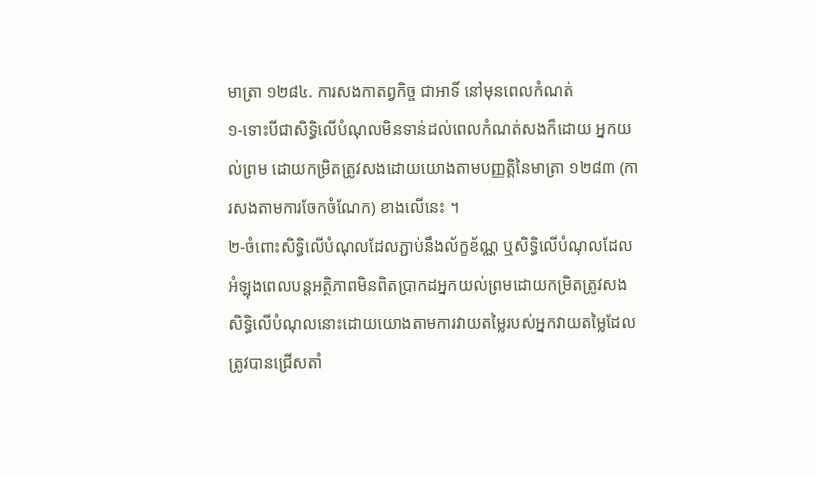មាត្រា ១២៨៤. ការសងកាតព្វកិច្ច ជាអាទិ៍ នៅមុនពេលកំណត់
១-ទោះបីជាសិទ្ធិលើបំណុលមិនទាន់ដល់ពេលកំណត់សងក៏ដោយ អ្នកយល់ព្រម ដោយកម្រិតត្រូវសងដោយយោងតាមបញ្ញត្តិនៃមាត្រា ១២៨៣ (ការសងតាមការចែកចំណែក) ខាងលើនេះ ។
២-ចំពោះសិទ្ធិលើបំណុលដែលភ្ជាប់នឹងល័ក្ខខ័ណ្ណ ឬសិទ្ធិលើបំណុលដែលអំឡុងពេលបន្តអត្ថិភាពមិនពិតប្រាកដអ្នកយល់ព្រមដោយកម្រិតត្រូវសងសិទ្ធិលើបំណុលនោះដោយយោងតាមការវាយតម្លៃរបស់អ្នកវាយតម្លៃដែលត្រូវបានជ្រើសតាំ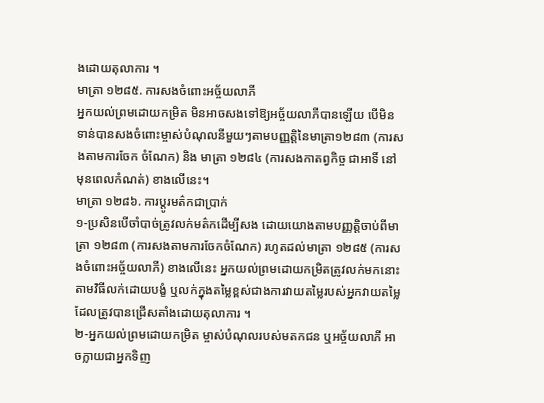ងដោយតុលាការ ។
មាត្រា ១២៨៥. ការសងចំពោះអច្ច័យលាភី
អ្នកយល់ព្រមដោយកម្រិត មិនអាចសងទៅឱ្យអច្ច័យលាភីបានឡើយ បើមិនទាន់បានសងចំពោះម្ចាស់បំណុលនីមួយៗតាមបញ្ញត្តិនៃមាត្រា១២៨៣ (ការសងតាមការចែក ចំណែក) និង មាត្រា ១២៨៤ (ការសងកាតព្វកិច្ច ជាអាទិ៍ នៅមុនពេលកំណត់) ខាងលើនេះ។
មាត្រា ១២៨៦. ការប្តូរមត៌កជាប្រាក់
១-ប្រសិនបើចាំបាច់ត្រូវលក់មត៌កដើម្បីសង ដោយយោងតាមបញ្ញត្តិចាប់ពីមាត្រា ១២៨៣ (ការសងតាមការចែកចំណែក) រហូតដល់មាត្រា ១២៨៥ (ការសងចំពោះអច្ច័យលាភី) ខាងលើនេះ អ្នកយល់ព្រមដោយកម្រិតត្រូវលក់មកនោះ តាមវិធីលក់ដោយបង្ខំ ឬលក់ក្នុងតម្លៃខ្ពស់ជាងការវាយតម្លៃរបស់អ្នកវាយតម្លៃដែលត្រូវបានជ្រើសតាំងដោយតុលាការ ។
២-អ្នកយល់ព្រមដោយកម្រិត ម្ចាស់បំណុលរបស់មតកជន ឬអច្ច័យលាភី អាចក្លាយជាអ្នកទិញ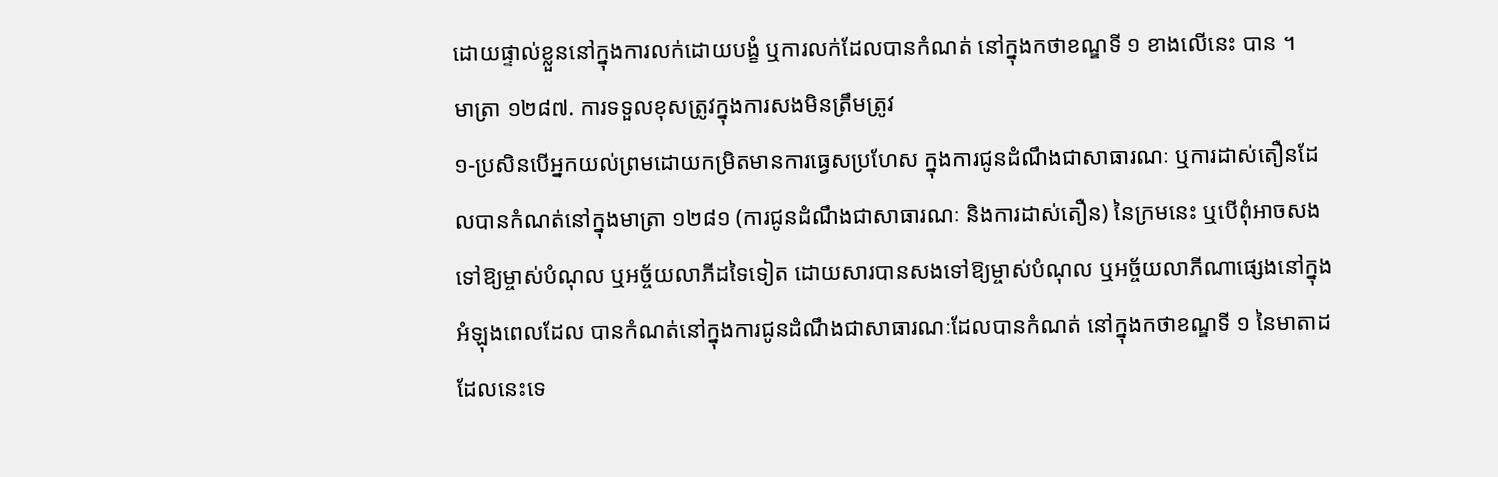ដោយផ្ទាល់ខ្លួននៅក្នុងការលក់ដោយបង្ខំ ឬការលក់ដែលបានកំណត់ នៅក្នុងកថាខណ្ឌទី ១ ខាងលើនេះ បាន ។
មាត្រា ១២៨៧. ការទទួលខុសត្រូវក្នុងការសងមិនត្រឹមត្រូវ
១-ប្រសិនបើអ្នកយល់ព្រមដោយកម្រិតមានការធ្វេសប្រហែស ក្នុងការជូនដំណឹងជាសាធារណៈ ឬការដាស់តឿនដែលបានកំណត់នៅក្នុងមាត្រា ១២៨១ (ការជូនដំណឹងជាសាធារណៈ និងការដាស់តឿន) នៃក្រមនេះ ឬបើពុំអាចសងទៅឱ្យម្ចាស់បំណុល ឬអច្ច័យលាភីដទៃទៀត ដោយសារបានសងទៅឱ្យម្ចាស់បំណុល ឬអច្ច័យលាភីណាផ្សេងនៅក្នុងអំឡុងពេលដែល បានកំណត់នៅក្នុងការជូនដំណឹងជាសាធារណៈដែលបានកំណត់ នៅក្នុងកថាខណ្ឌទី ១ នៃមាតាដដែលនេះទេ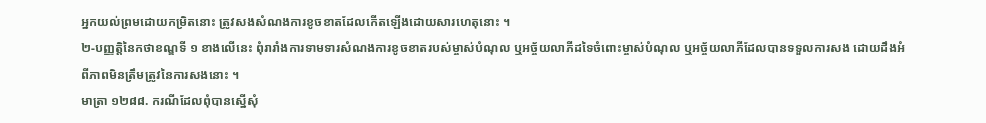អ្នកយល់ព្រមដោយកម្រិតនោះ ត្រូវសងសំណងការខូចខាតដែលកើតឡើងដោយសារហេតុនោះ ។
២-បញ្ញត្តិនៃកថាខណ្ឌទី ១ ខាងលើនេះ ពុំរារាំងការទាមទារសំណងការខូចខាតរបស់ម្ចាស់បំណុល ឬអច្ច័យលាភីដទៃចំពោះម្ចាស់បំណុល ឬអច្ច័យលាភីដែលបានទទួលការសង ដោយដឹងអំពីភាពមិនត្រឹមត្រូវនៃការសងនោះ ។
មាត្រា ១២៨៨. ករណីដែលពុំបានស្នើសុំ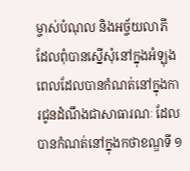ម្ចាស់បំណុល និងអច្ច័យលាភី ដែលពុំបានស្នើសុំនៅក្នុងអំឡុងពេលដែលបានកំណត់នៅក្នុងការជូនដំណឹងជាសាធារណៈ ដែលបានកំណត់នៅក្នុងកថាខណ្ឌទី ១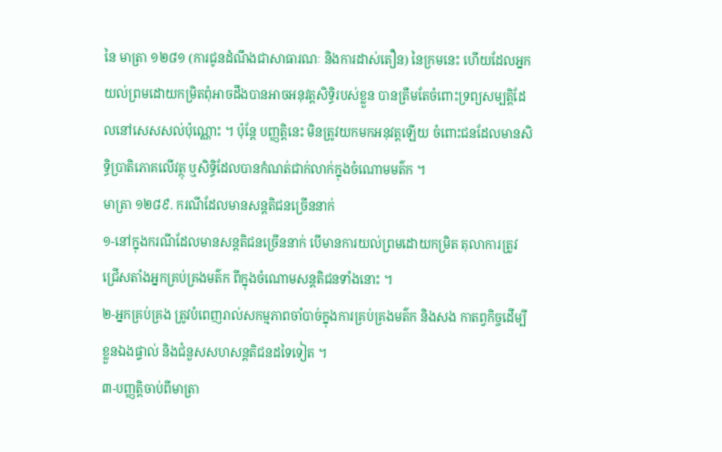នៃ មាត្រា ១២៨១ (ការជូនដំណឹងជាសាធារណៈ និងការដាស់តឿន) នៃក្រមនេះ ហើយដែលអ្នកយល់ព្រមដោយកម្រិតពុំអាចដឹងបានអាចអនុវត្តសិទ្ធិរបស់ខ្លួន បានត្រឹមតែចំពោះទ្រព្យសម្បត្តិដែលនៅសេសសល់ប៉ុណ្ណោះ ។ ប៉ុន្តែ បញ្ញត្តិនេះ មិនត្រូវយកមកអនុវត្តឡើយ ចំពោះជនដែលមានសិទ្ធិប្រាតិភោគលើវត្ថុ ឬសិទ្ធិដែលបានកំណត់ជាក់លាក់ក្នុងចំណោមមត៌ក ។
មាត្រា ១២៨៩. ករណីដែលមានសន្តតិជនច្រើននាក់
១-នៅក្នុងករណីដែលមានសន្តតិជនច្រើននាក់ បើមានការយល់ព្រមដោយកម្រិត តុលាការត្រូវជ្រើសតាំងអ្នកគ្រប់គ្រងមត៌ក ពីក្នុងចំណោមសន្តតិជនទាំងនោះ ។
២-អ្នកគ្រប់គ្រង ត្រូវបំពេញរាល់សកម្មភាពចាំបាច់ក្នុងការគ្រប់គ្រងមត៌ក និងសង កាតព្វកិច្ចដើម្បីខ្លួនឯងផ្ទាល់ និងជំនួសសហសន្តតិជនដទៃទៀត ។
៣-បញ្ញត្តិចាប់ពីមាត្រា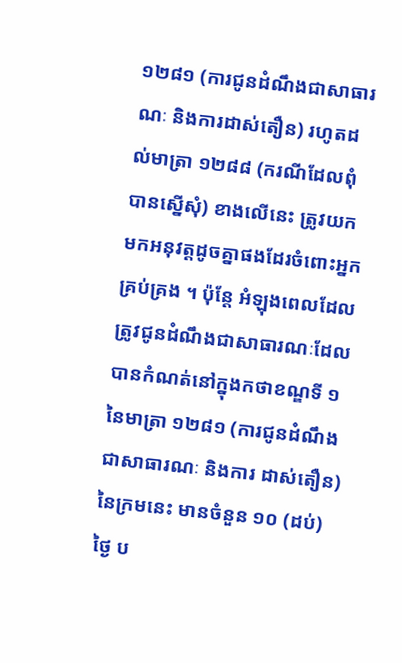១២៨១ (ការជូនដំណឹងជាសាធារណៈ និងការដាស់តឿន) រហូតដល់មាត្រា ១២៨៨ (ករណីដែលពុំបានស្នើសុំ) ខាងលើនេះ ត្រូវយកមកអនុវត្តដូចគ្នាផងដែរចំពោះអ្នកគ្រប់គ្រង ។ ប៉ុន្តែ អំឡុងពេលដែលត្រូវជូនដំណឹងជាសាធារណៈដែលបានកំណត់នៅក្នុងកថាខណ្ឌទី ១ នៃមាត្រា ១២៨១ (ការជូនដំណឹងជាសាធារណៈ និងការ ដាស់តឿន) នៃក្រមនេះ មានចំនួន ១០ (ដប់) ថ្ងៃ ប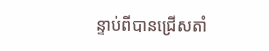ន្ទាប់ពីបានជ្រើសតាំ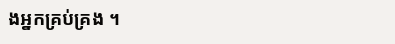ងអ្នកគ្រប់គ្រង ។